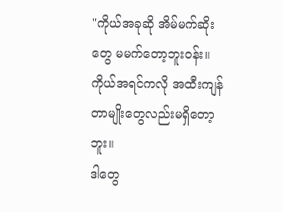"ကိုယ်အခုဆို အိမ်မက်ဆိုးတွေ မမက်တော့ဘူး၀န်း။
ကိုယ်အရင်ကလို အထီးကျန်တာမျိုးတွေလည်းမရှိတော့ဘူး။
ဒါတွေ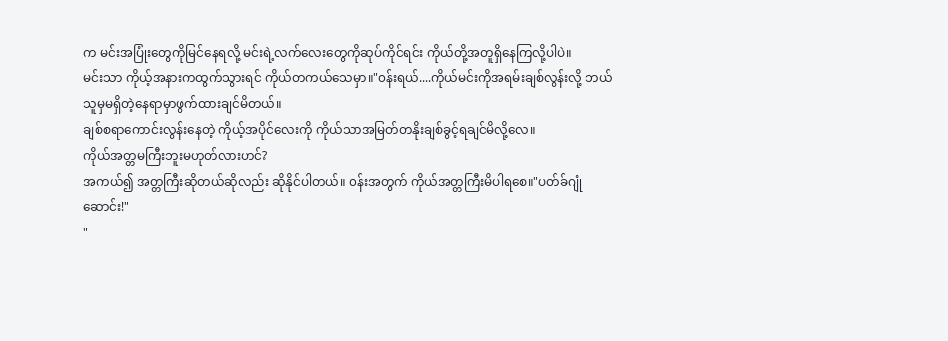က မင်းအပြုံးတွေကိုမြင်နေရလို့ မင်းရဲ့လက်လေးတွေကိုဆုပ်ကိုင်ရင်း ကိုယ်တို့အတူရှိနေကြလို့ပါပဲ။
မင်းသာ ကိုယ့်အနားကထွက်သွားရင် ကိုယ်တကယ်သေမှာ။"၀န်းရယ်....ကိုယ်မင်းကိုအရမ်းချစ်လွန်းလို့ ဘယ်သူမှမရှိတဲ့နေရာမှာဖွက်ထားချင်မိတယ်။
ချစ်စရာကောင်းလွန်းနေတဲ့ ကိုယ့်အပိုင်လေးကို ကိုယ်သာအမြတ်တနိုးချစ်ခွင့်ရချင်မိလို့လေ။
ကိုယ်အတ္တမကြီးဘူးမဟုတ်လားဟင်?
အကယ်၍ အတ္တကြီးဆိုတယ်ဆိုလည်း ဆိုနိုင်ပါတယ်။ ၀န်းအတွက် ကိုယ်အတ္တကြီးမိပါရစေ။"ပတ်ခ်ဂျုံဆောင်း!"
"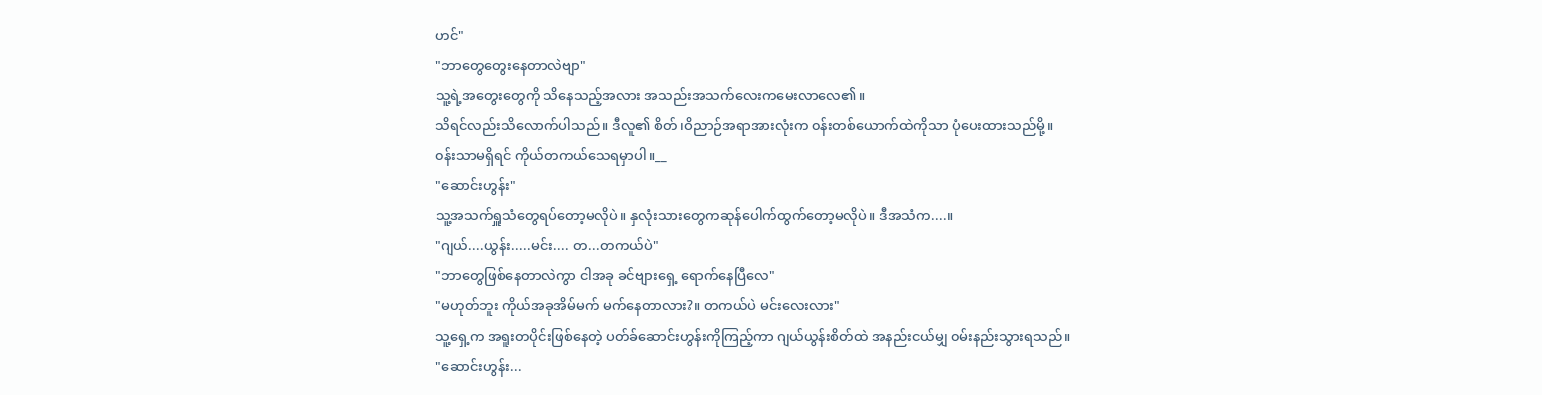ဟင်"
"ဘာတွေတွေးနေတာလဲဗျာ"
သူ့ရဲ့အတွေးတွေကို သိနေသည့်အလား အသည်းအသက်လေးကမေးလာလေ၏။
သိရင်လည်းသိလောက်ပါသည်။ ဒီလူ၏ စိတ်၊ဝိညာဉ်အရာအားလုံးက ၀န်းတစ်ယောက်ထဲကိုသာ ပုံပေးထားသည်မို့။
၀န်းသာမရှိရင် ကိုယ်တကယ်သေရမှာပါ။__
"ဆောင်းဟွန်း"
သူ့အသက်ရှူသံတွေရပ်တော့မလိုပဲ။ နှလုံးသားတွေကဆုန်ပေါက်ထွက်တော့မလိုပဲ။ ဒီအသံက....။
"ဂျယ်....ယွန်း.....မင်း.... တ...တကယ်ပဲ"
"ဘာတွေဖြစ်နေတာလဲကွာ ငါအခု ခင်ဗျားရှေ့ ရောက်နေပြီလေ"
"မဟုတ်ဘူး ကိုယ်အခုအိမ်မက် မက်နေတာလား?။ တကယ်ပဲ မင်းလေးလား"
သူ့ရှေ့က အရူးတပိုင်းဖြစ်နေတဲ့ ပတ်ခ်ဆောင်းဟွန်းကိုကြည့်ကာ ဂျယ်ယွန်းစိတ်ထဲ အနည်းငယ်မျှ ၀မ်းနည်းသွားရသည်။
"ဆောင်းဟွန်း...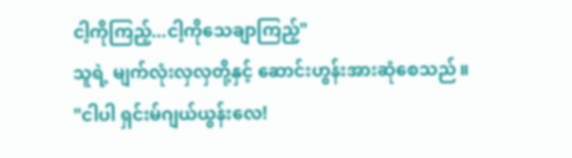ငါ့ကိုကြည့်...ငါ့ကိုသေချာကြည့်"
သူရဲ့ မျက်လုံးလှလှတို့နှင့် ဆောင်းဟွန်းအားဆုံစေသည်။
"ငါပါ ရှင်းမ်ဂျယ်ယွန်းလေ!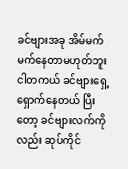ခင်ဗျားအခု အိမ်မက် မက်နေတာမဟုတ်ဘူး ငါတကယ် ခင်ဗျားရှေ့ရှောက်နေတယ် ပြီးတော့ ခင်ဗျားလက်ကိုလည်း ဆုပ်ကိုင်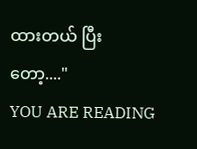ထားတယ် ပြီးတော့...."
YOU ARE READING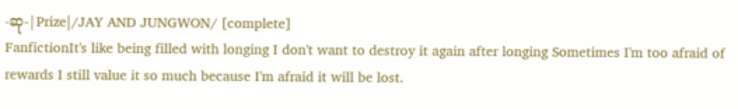-ဆု-|Prize|/JAY AND JUNGWON/ [complete]
FanfictionIt's like being filled with longing I don't want to destroy it again after longing Sometimes I'm too afraid of rewards I still value it so much because I'm afraid it will be lost.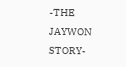-THE JAYWON STORY-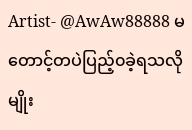Artist- @AwAw88888 မတောင့်တပဲပြည့်၀ခဲ့ရသလိုမျိုး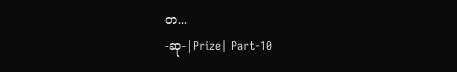တ...
-ဆု-|Prize| Part-10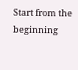Start from the beginning